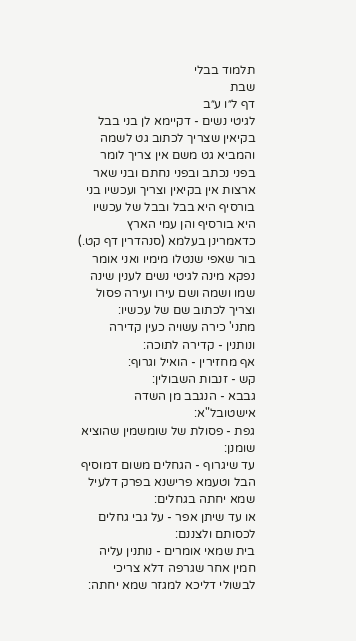תלמוד בבלי
שבת
דף ל״ו ע״ב
לגיטי נשים - דקיימא לן בני בבל בקיאין שצריך לכתוב גט לשמה והמביא גט משם אין צריך לומר בפני נכתב ובפני נחתם ובני שאר ארצות אין בקיאין וצריך ועכשיו בני בורסיף היא בבל ובבל של עכשיו היא בורסיף והן עמי הארץ כדאמרינן בעלמא (סנהדרין דף קט.) בור שאפי שנטלו מימיו ואני אומר נפקא מינה לגיטי נשים לענין שינה שמו ושמה ושם עירו ועירה פסול וצריך לכתוב שם של עכשיו:
מתני' כירה עשויה כעין קדירה ונותנין - קדירה לתוכה:
אף מחזירין - הואיל וגרוף:
קש - זנבות השבולין:
גבבא - הנגבב מן השדה אישטובל"א:
גפת - פסולת של שומשמין שהוציא שומנן:
עד שיגרוף - הגחלים משום דמוסיף הבל וטעמא פרישנא בפרק דלעיל שמא יחתה בגחלים:
או עד שיתן אפר - על גבי גחלים לכסותם ולצננם:
בית שמאי אומרים - נותנין עליה חמין אחר שגרפה דלא צריכי לבשולי דליכא למגזר שמא יחתה: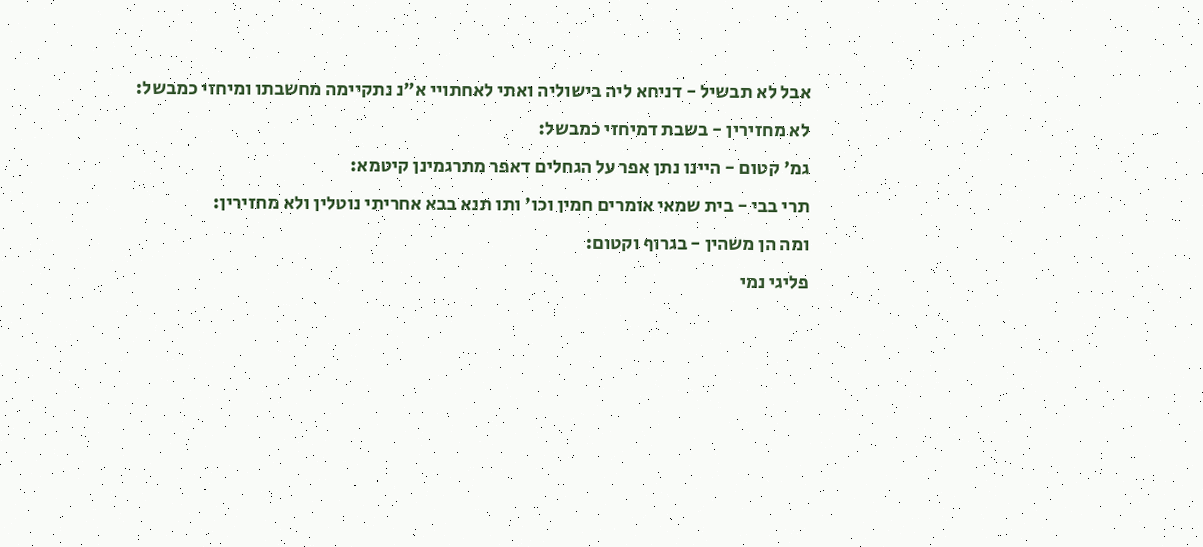אבל לא תבשיל - דניחא ליה בישוליה ואתי לאחתויי א"נ נתקיימה מחשבתו ומיחזי כמבשל:
לא מחזירין - בשבת דמיחזי כמבשל:
גמ' קטום - היינו נתן אפר על הגחלים דאפר מתרגמינן קיטמא:
תרי בבי - בית שמאי אומרים חמין וכו' ותו תנא בבא אחריתי נוטלין ולא מחזירין:
ומה הן משהין - בגרוף וקטום:
פליגי נמי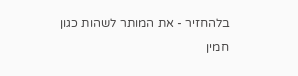בלהחזיר - את המותר לשהות כגון חמין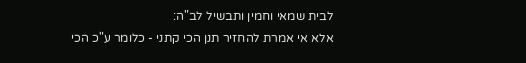לבית שמאי וחמין ותבשיל לב"ה:
אלא אי אמרת להחזיר תנן הכי קתני - כלומר ע"כ הכי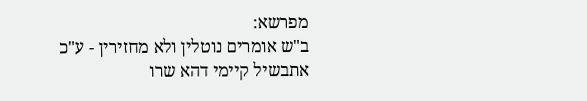מפרשא:
ב"ש אומרים נוטלין ולא מחזירין - ע"כ אתבשיל קיימי דהא שרו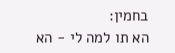בחמין:
הא תו למה לי - הא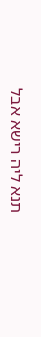תנא ליה רישא אבל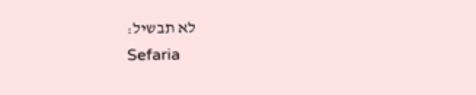לא תבשיל:
Sefaria